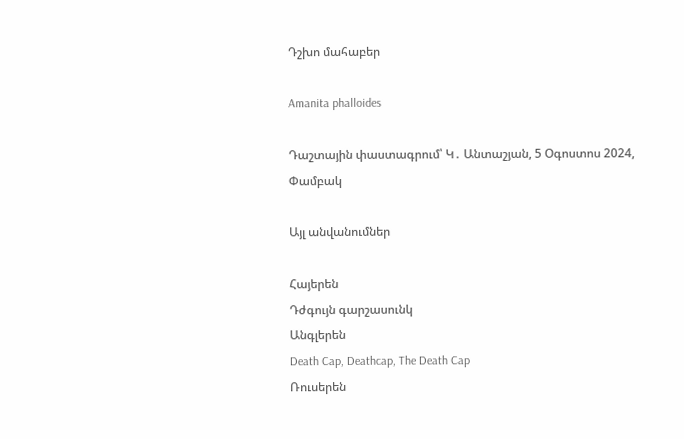Դշխո մահաբեր

Amanita phalloides

Դաշտային փաստագրում՝ Կ․ Անտաշյան, 5 Օգոստոս 2024, Փամբակ

Այլ անվանումներ

Հայերեն
Դժգույն գարշասունկ
Անգլերեն
Death Cap, Deathcap, The Death Cap
Ռուսերեն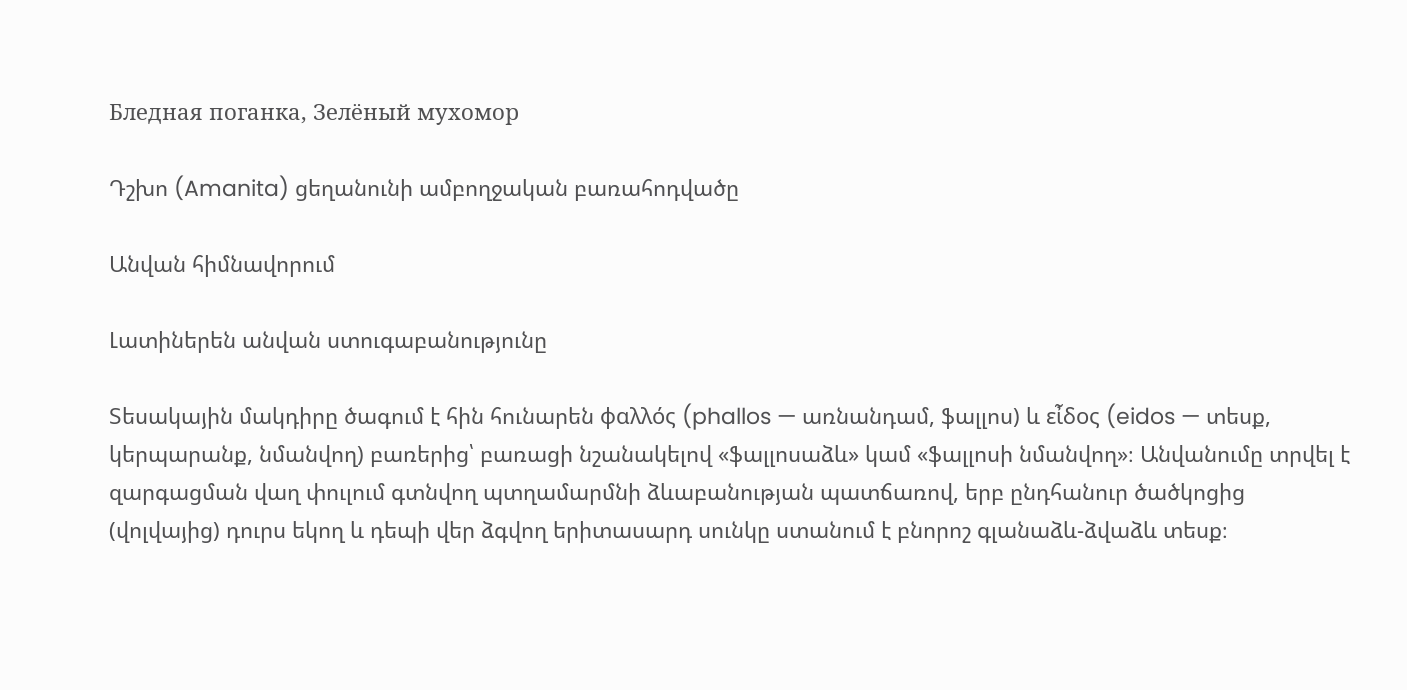Бледная поганка, Зелёный мухомор

Դշխո (Amanita) ցեղանունի ամբողջական բառահոդվածը

Անվան հիմնավորում

Լատիներեն անվան ստուգաբանությունը

Տեսակային մակդիրը ծագում է հին հունարեն φαλλός (phallos — առնանդամ, ֆալլոս) և εἶδος (eidos — տեսք, կերպարանք, նմանվող) բառերից՝ բառացի նշանակելով «ֆալլոսաձև» կամ «ֆալլոսի նմանվող»։ Անվանումը տրվել է զարգացման վաղ փուլում գտնվող պտղամարմնի ձևաբանության պատճառով, երբ ընդհանուր ծածկոցից (վոլվայից) դուրս եկող և դեպի վեր ձգվող երիտասարդ սունկը ստանում է բնորոշ գլանաձև-ձվաձև տեսք։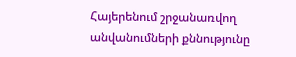Հայերենում շրջանառվող անվանումների քննությունը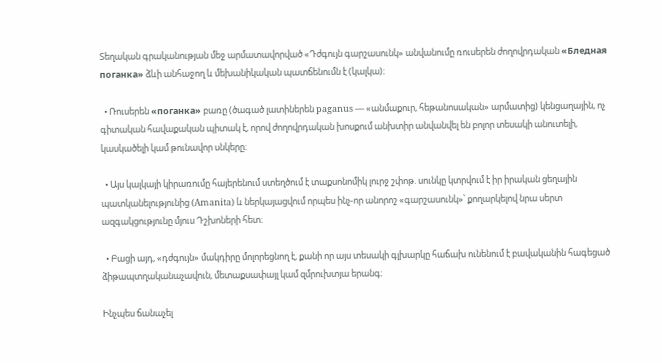Տեղական գրականության մեջ արմատավորված «Դժգույն գարշասունկ» անվանումը ռուսերեն ժողովրդական «Бледная поганка» ձևի անհաջող և մեխանիկական պատճենումն է (կալկա)։

  • Ռուսերեն «поганка» բառը (ծագած լատիներեն paganus — «անմաքուր, հեթանոսական» արմատից) կենցաղային, ոչ գիտական հավաքական պիտակ է, որով ժողովրդական խոսքում անխտիր անվանվել են բոլոր տեսակի անուտելի, կասկածելի կամ թունավոր սնկերը։

  • Այս կալկայի կիրառումը հայերենում ստեղծում է տաքսոնոմիկ լուրջ շփոթ. սունկը կտրվում է իր իրական ցեղային պատկանելությունից (Amanita) և ներկայացվում որպես ինչ-որ անորոշ «գարշասունկ»՝ քողարկելով նրա սերտ ազգակցությունը մյուս Դշխոների հետ։

  • Բացի այդ, «դժգույն» մակդիրը մոլորեցնող է, քանի որ այս տեսակի գլխարկը հաճախ ունենում է բավականին հագեցած ձիթապտղականաչավուն, մետաքսափայլ կամ զմրուխտյա երանգ։

Ինչպես ճանաչել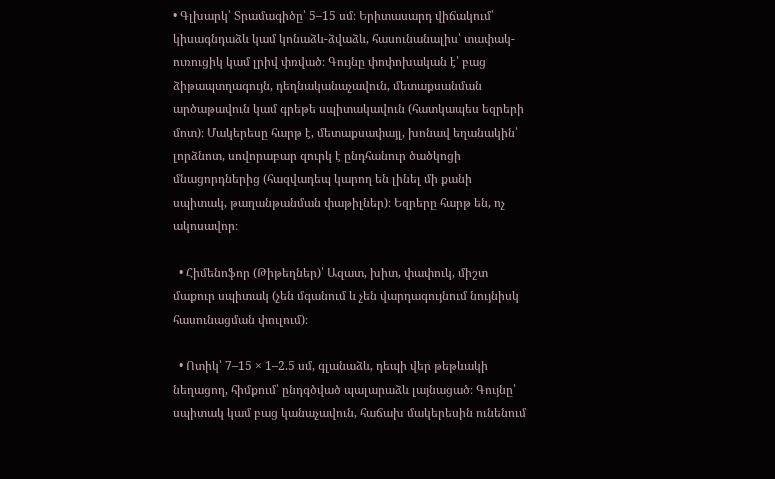• Գլխարկ՝ Տրամագիծը՝ 5–15 սմ։ Երիտասարդ վիճակում՝ կիսագնդաձև կամ կոնաձև-ձվաձև, հասունանալիս՝ տափակ-ուռուցիկ կամ լրիվ փռված։ Գույնը փոփոխական է՝ բաց ձիթապտղագույն, դեղնականաչավուն, մետաքսանման արծաթավուն կամ գրեթե սպիտակավուն (հատկապես եզրերի մոտ)։ Մակերեսը հարթ է, մետաքսափայլ, խոնավ եղանակին՝ լորձնոտ, սովորաբար զուրկ է ընդհանուր ծածկոցի մնացորդներից (հազվադեպ կարող են լինել մի քանի սպիտակ, թաղանթանման փաթիլներ)։ Եզրերը հարթ են, ոչ ակոսավոր։

  • Հիմենոֆոր (Թիթեղներ)՝ Ազատ, խիտ, փափուկ, միշտ մաքուր սպիտակ (չեն մգանում և չեն վարդագույնում նույնիսկ հասունացման փուլում)։

  • Ոտիկ՝ 7–15 × 1–2.5 սմ, գլանաձև, դեպի վեր թեթևակի նեղացող, հիմքում՝ ընդգծված պալարաձև լայնացած։ Գույնը՝ սպիտակ կամ բաց կանաչավուն, հաճախ մակերեսին ունենում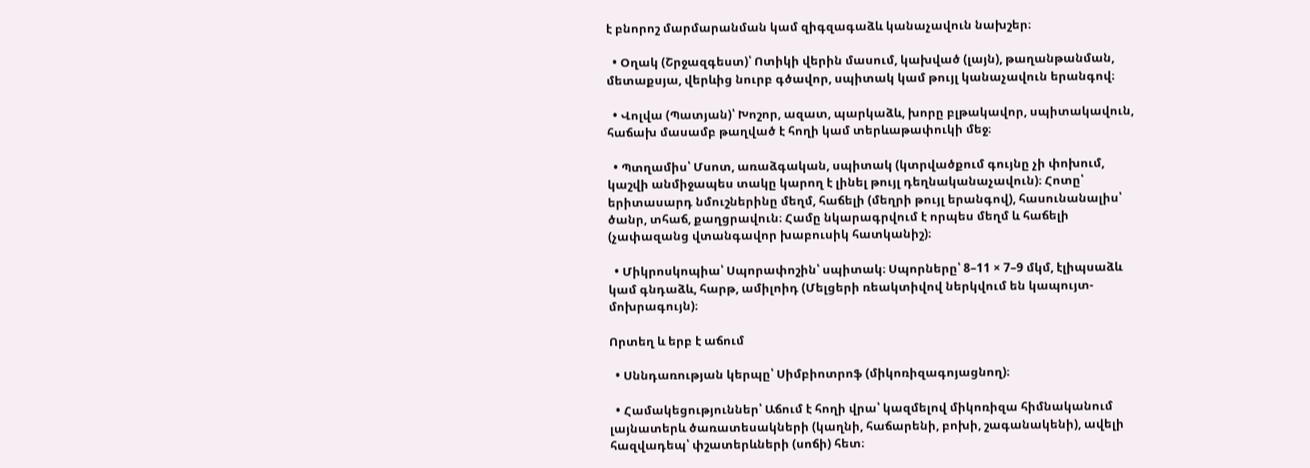է բնորոշ մարմարանման կամ զիգզագաձև կանաչավուն նախշեր։

  • Օղակ (Շրջազգեստ)՝ Ոտիկի վերին մասում, կախված (լայն), թաղանթանման, մետաքսյա, վերևից նուրբ գծավոր, սպիտակ կամ թույլ կանաչավուն երանգով։

  • Վոլվա (Պատյան)՝ Խոշոր, ազատ, պարկաձև, խորը բլթակավոր, սպիտակավուն, հաճախ մասամբ թաղված է հողի կամ տերևաթափուկի մեջ։

  • Պտղամիս՝ Մսոտ, առաձգական, սպիտակ (կտրվածքում գույնը չի փոխում, կաշվի անմիջապես տակը կարող է լինել թույլ դեղնականաչավուն)։ Հոտը՝ երիտասարդ նմուշներինը մեղմ, հաճելի (մեղրի թույլ երանգով), հասունանալիս՝ ծանր, տհաճ, քաղցրավուն։ Համը նկարագրվում է որպես մեղմ և հաճելի (չափազանց վտանգավոր խաբուսիկ հատկանիշ)։

  • Միկրոսկոպիա՝ Սպորափոշին՝ սպիտակ։ Սպորները՝ 8–11 × 7–9 մկմ, էլիպսաձև կամ գնդաձև, հարթ, ամիլոիդ (Մելցերի ռեակտիվով ներկվում են կապույտ-մոխրագույն)։

Որտեղ և երբ է աճում

  • Սննդառության կերպը՝ Սիմբիոտրոֆ (միկոռիզագոյացնող)։

  • Համակեցություններ՝ Աճում է հողի վրա՝ կազմելով միկոռիզա հիմնականում լայնատերև ծառատեսակների (կաղնի, հաճարենի, բոխի, շագանակենի), ավելի հազվադեպ՝ փշատերևների (սոճի) հետ։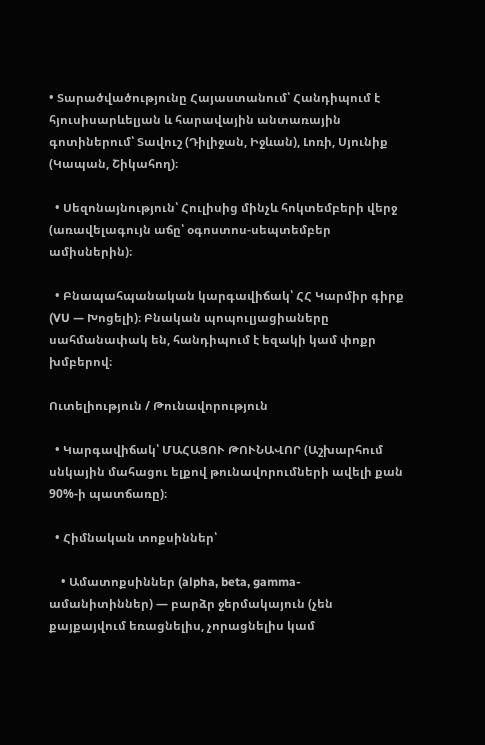• Տարածվածությունը Հայաստանում՝ Հանդիպում է հյուսիսարևելյան և հարավային անտառային գոտիներում՝ Տավուշ (Դիլիջան, Իջևան), Լոռի, Սյունիք (Կապան, Շիկահող)։

  • Սեզոնայնություն՝ Հուլիսից մինչև հոկտեմբերի վերջ (առավելագույն աճը՝ օգոստոս-սեպտեմբեր ամիսներին)։

  • Բնապահպանական կարգավիճակ՝ ՀՀ Կարմիր գիրք (VU — Խոցելի)։ Բնական պոպուլյացիաները սահմանափակ են, հանդիպում է եզակի կամ փոքր խմբերով։

Ուտելիություն / Թունավորություն

  • Կարգավիճակ՝ ՄԱՀԱՑՈՒ ԹՈՒՆԱՎՈՐ (Աշխարհում սնկային մահացու ելքով թունավորումների ավելի քան 90%-ի պատճառը)։

  • Հիմնական տոքսիններ՝

    • Ամատոքսիններ (alpha, beta, gamma-ամանիտիններ) — բարձր ջերմակայուն (չեն քայքայվում եռացնելիս, չորացնելիս կամ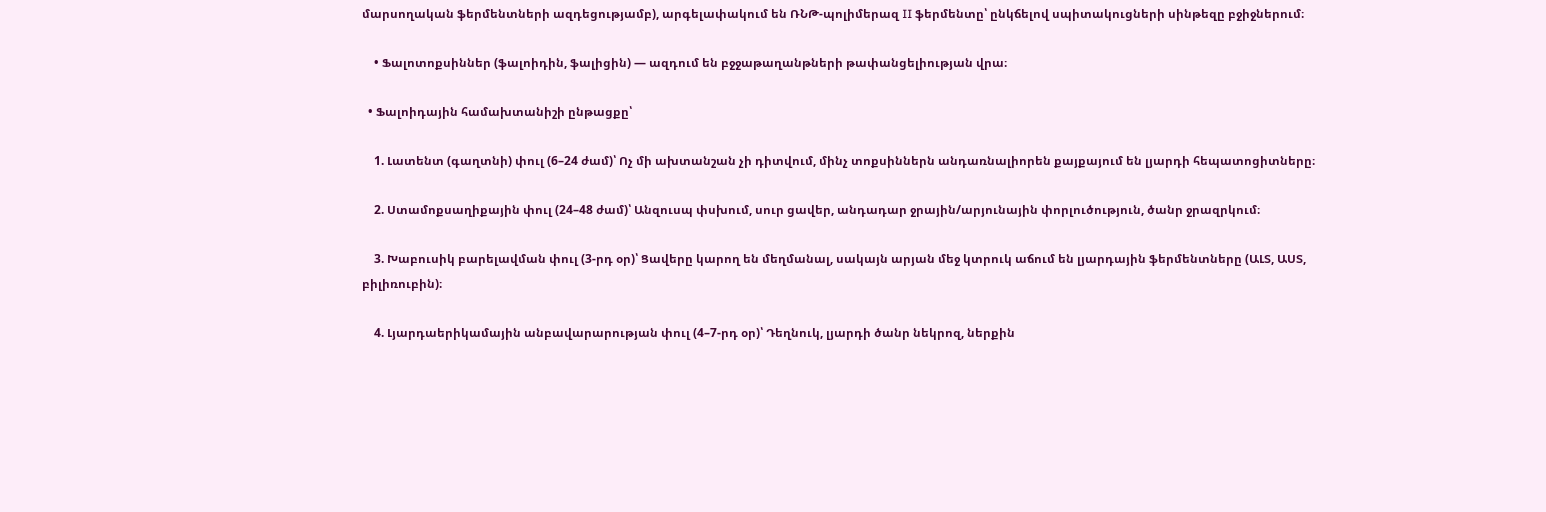մարսողական ֆերմենտների ազդեցությամբ), արգելափակում են ՌՆԹ-պոլիմերազ II ֆերմենտը՝ ընկճելով սպիտակուցների սինթեզը բջիջներում։

    • Ֆալոտոքսիններ (ֆալոիդին, ֆալիցին) — ազդում են բջջաթաղանթների թափանցելիության վրա։

  • Ֆալոիդային համախտանիշի ընթացքը՝

    1. Լատենտ (գաղտնի) փուլ (6–24 ժամ)՝ Ոչ մի ախտանշան չի դիտվում, մինչ տոքսիններն անդառնալիորեն քայքայում են լյարդի հեպատոցիտները։

    2. Ստամոքսաղիքային փուլ (24–48 ժամ)՝ Անզուսպ փսխում, սուր ցավեր, անդադար ջրային/արյունային փորլուծություն, ծանր ջրազրկում։

    3. Խաբուսիկ բարելավման փուլ (3-րդ օր)՝ Ցավերը կարող են մեղմանալ, սակայն արյան մեջ կտրուկ աճում են լյարդային ֆերմենտները (ԱԼՏ, ԱՍՏ, բիլիռուբին)։

    4. Լյարդաերիկամային անբավարարության փուլ (4–7-րդ օր)՝ Դեղնուկ, լյարդի ծանր նեկրոզ, ներքին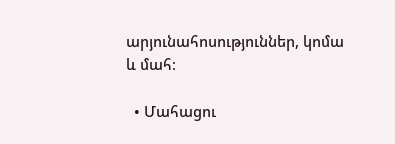արյունահոսություններ, կոմա և մահ։

  • Մահացու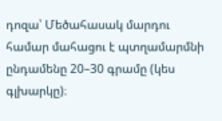դոզա՝ Մեծահասակ մարդու համար մահացու է պտղամարմնի ընդամենը 20–30 գրամը (կես գլխարկը)։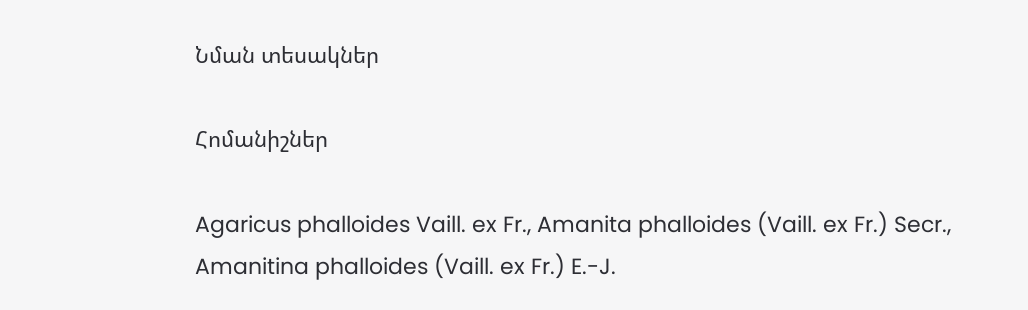Նման տեսակներ

Հոմանիշներ

Agaricus phalloides Vaill. ex Fr., Amanita phalloides (Vaill. ex Fr.) Secr., Amanitina phalloides (Vaill. ex Fr.) E.-J.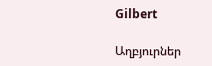Gilbert

Աղբյուրներ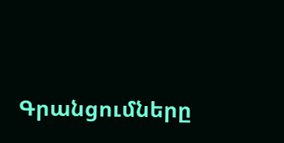Գրանցումները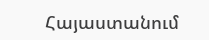Հայաստանում